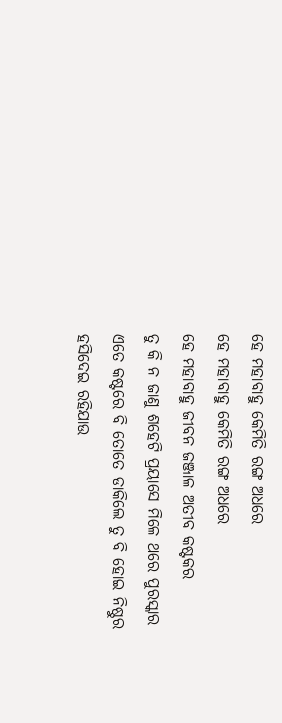ହେ ମହାବାହୁ କେମିତି ରଙ୍ଗ ଅଧରେ
ହେ ମହାବାହୁ କେମିତି ରଙ୍ଗ ଅଧରେ
ହେ ମହାବାହୁ ଜୀବନ ଜଞ୍ଜାଳ ଅତୀବ କଷ୍ଟକର
ତୁ କି ନ ଜାଣୁ ଶହେଟି ପ୍ରୟାସେ ମିଳେ ଥରେ ପୁରସ୍କାର
ଏତେ କଷ୍ଟରେ ବି ତୋତେ ଡାକିଲେ ତୁ ବି ହୋଇ ନିଷ୍ଠୁର
ହସିଦେଇ ରହିଯାଉ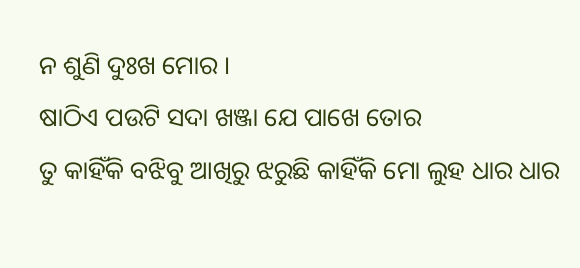ନ ଶୁଣି ଦୁଃଖ ମୋର ।
ଷାଠିଏ ପଉଟି ସଦା ଖଞ୍ଜା ଯେ ପାଖେ ତୋର
ତୁ କାହିଁକି ବଝିବୁ ଆଖିରୁ ଝରୁଛି କାହିଁକି ମୋ ଲୁହ ଧାର ଧାର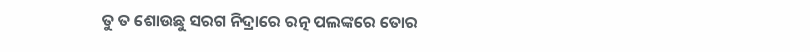ତୁ ତ ଶୋଉଛୁ ସରଗ ନିଦ୍ରାରେ ରତ୍ନ ପଲଙ୍କରେ ତୋର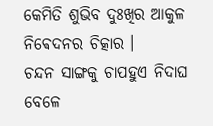କେମିତି ଶୁଭିବ ଦୁଃଖିର ଆକୁଳ ନିଵେଦନର ଚିତ୍କାର ।
ଚନ୍ଦନ ସାଙ୍ଗକୁ ଚାପହୁଏ ନିଦାଘ ବେଳେ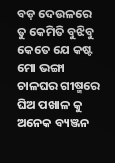ବଡ଼ ଦେଉଳରେ
ତୁ କେମିତି ବୁଝିବୁ କେତେ ଯେ କଷ୍ଟ ମୋ ଭଙ୍ଗା ଚାଳଘର ଗୀଷ୍ମରେ
ଘିଅ ପଖାଳ କୁ ଅନେକ ବ୍ୟଞ୍ଜନ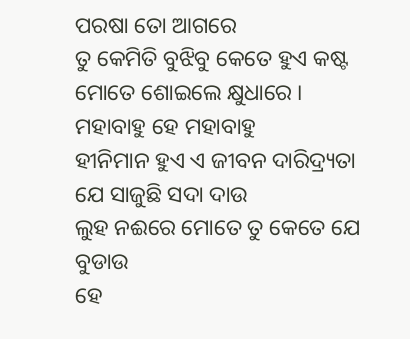ପରଷା ତୋ ଆଗରେ
ତୁ କେମିତି ବୁଝିବୁ କେତେ ହୁଏ କଷ୍ଟ ମୋତେ ଶୋଇଲେ କ୍ଷୁଧାରେ ।
ମହାବାହୁ ହେ ମହାବାହୁ
ହୀନିମାନ ହୁଏ ଏ ଜୀବନ ଦାରିଦ୍ର୍ୟତା ଯେ ସାଜୁଛି ସଦା ଦାଉ
ଲୁହ ନଈରେ ମୋତେ ତୁ କେତେ ଯେ ବୁଡାଉ
ହେ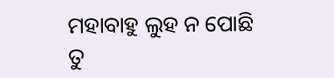ମହାବାହୁ ଲୁହ ନ ପୋଛି ତୁ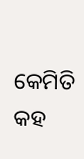କେମିତି କହ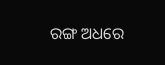ରଙ୍ଗ ଅଧରେ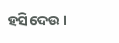ହସିଦେଉ ।